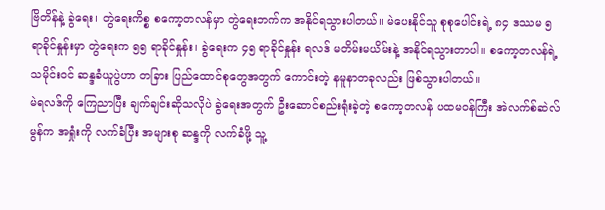ဗြိတိန်နဲ့ ခွဲရေး၊ တွဲရေးကိစ္စ စကော့တလန်မှာ တွဲရေးဘက်က အနိုင်ရသွားပါတယ်။ မဲပေးနိုင်သူ စုစုပေါင်းရဲ့ ၈၄ ဒဿမ ၅ ရာခိုင်နှုန်းမှာ တွဲရေးက ၅၅ ရာခိုင်နှုန်း၊ ခွဲရေးက ၄၅ ရာခိုင်နှုန်း ရလဒ် မတိမ်းမယိမ်းနဲ့ အနိုင်ရသွားတာပါ။ စကော့တလန်ရဲ့ သမိုင်းဝင် ဆန္ဒခံယူပွဲဟာ တခြား ပြည်ထောင်စုတွေအတွက် ကောင်းတဲ့ နမူနာတခုလည်း ဖြစ်သွားပါတယ်။
မဲရလဒ်ကို ကြေညာပြီး ချက်ချင်းဆိုသလိုပဲ ခွဲရေးအတွက် ဦးဆောင်စည်းရုံးခဲ့တဲ့ စကော့တလန် ပထမဝန်ကြီး အဲလက်စ်ဆဲလ်မွန်က အရှုံးကို လက်ခံပြီး အများစု ဆန္ဒကို လက်ခံဖို့ သူ့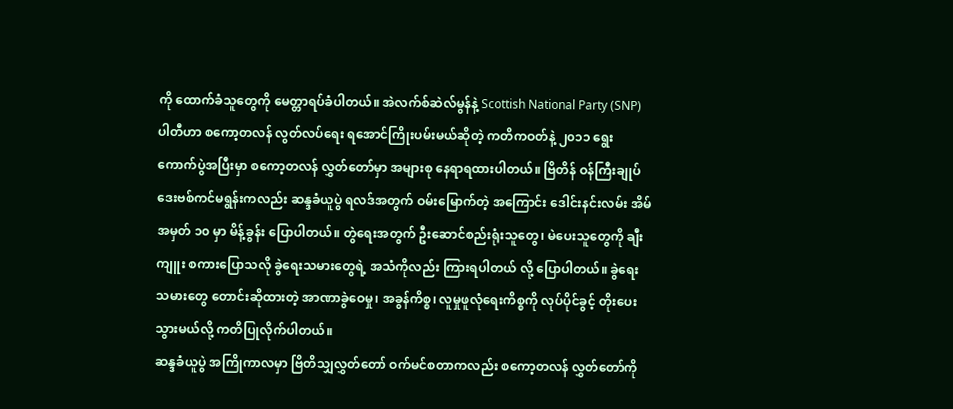ကို ထောက်ခံသူတွေကို မေတ္တာရပ်ခံပါတယ်။ အဲလက်စ်ဆဲလ်မွန်နဲ့ Scottish National Party (SNP) ပါတီဟာ စကော့တလန် လွတ်လပ်ရေး ရအောင်ကြိုးပမ်းမယ်ဆိုတဲ့ ကတိကဝတ်နဲ့ ၂၀၁၁ ရွေးကောက်ပွဲအပြီးမှာ စကော့တလန် လွှတ်တော်မှာ အများစု နေရာရထားပါတယ်။ ဗြိတိန် ဝန်ကြီးချုပ် ဒေးဗစ်ကင်မရွန်းကလည်း ဆန္ဒခံယူပွဲ ရလဒ်အတွက် ဝမ်းမြောက်တဲ့ အကြောင်း ဒေါင်းနင်းလမ်း အိမ်အမှတ် ၁၀ မှာ မိန့်ခွန်း ပြောပါတယ်။ တွဲရေးအတွက် ဦးဆောင်စည်းရုံးသူတွေ၊ မဲပေးသူတွေကို ချီးကျူး စကားပြောသလို ခွဲရေးသမားတွေရဲ့ အသံကိုလည်း ကြားရပါတယ် လို့ ပြောပါတယ်။ ခွဲရေးသမားတွေ တောင်းဆိုထားတဲ့ အာဏာခွဲဝေမှု၊ အခွန်ကိစ္စ၊ လူမှုဖူလုံရေးကိစ္စကို လုပ်ပိုင်ခွင့် တိုးပေးသွားမယ်လို့ ကတိပြုလိုက်ပါတယ်။
ဆန္ဒခံယူပွဲ အကြိုကာလမှာ ဗြိတိသျှလွှတ်တော် ဝက်မင်စတာကလည်း စကော့တလန် လွှတ်တော်ကို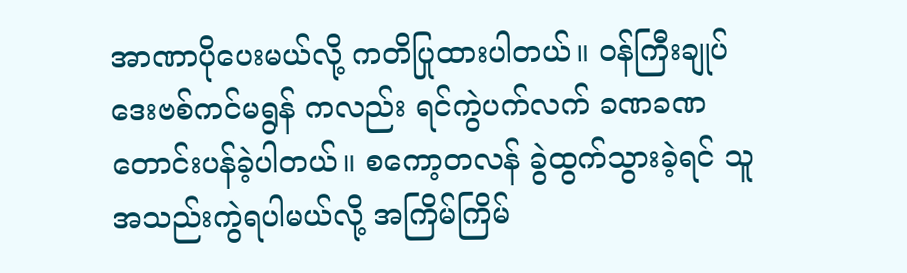အာဏာပိုပေးမယ်လို့ ကတိပြုထားပါတယ်။ ဝန်ကြီးချုပ် ဒေးဗစ်ကင်မရွန် ကလည်း ရင်ကွဲပက်လက် ခဏခဏ တောင်းပန်ခဲ့ပါတယ်။ စကော့တလန် ခွဲထွက်သွားခဲ့ရင် သူအသည်းကွဲရပါမယ်လို့ အကြိမ်ကြိမ်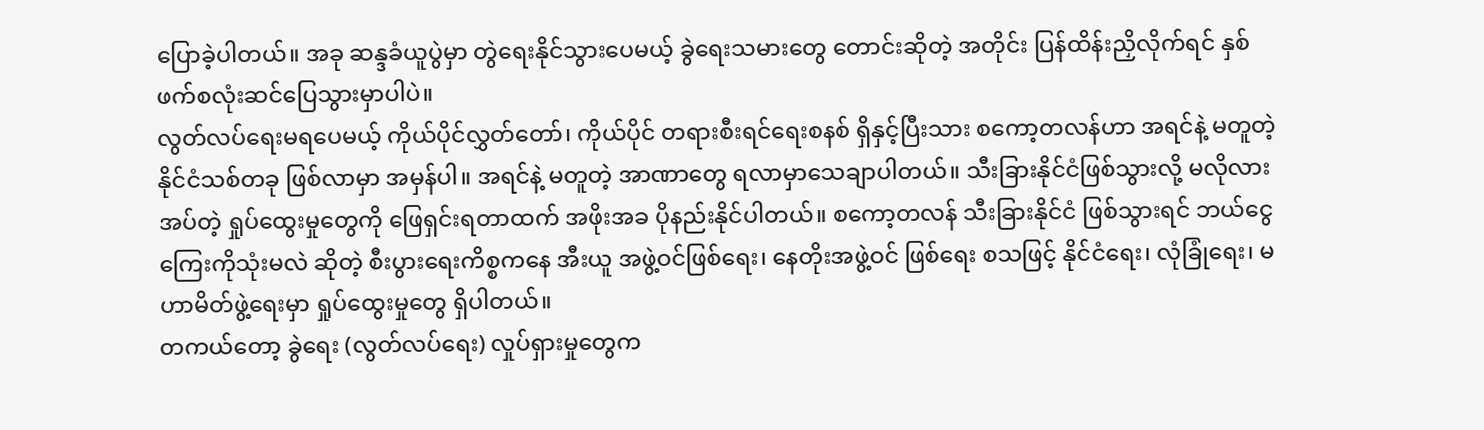ပြောခဲ့ပါတယ်။ အခု ဆန္ဒခံယူပွဲမှာ တွဲရေးနိုင်သွားပေမယ့် ခွဲရေးသမားတွေ တောင်းဆိုတဲ့ အတိုင်း ပြန်ထိန်းညှိလိုက်ရင် နှစ်ဖက်စလုံးဆင်ပြေသွားမှာပါပဲ။
လွတ်လပ်ရေးမရပေမယ့် ကိုယ်ပိုင်လွှတ်တော်၊ ကိုယ်ပိုင် တရားစီးရင်ရေးစနစ် ရှိနှင့်ပြီးသား စကော့တလန်ဟာ အရင်နဲ့ မတူတဲ့ နိုင်ငံသစ်တခု ဖြစ်လာမှာ အမှန်ပါ။ အရင်နဲ့ မတူတဲ့ အာဏာတွေ ရလာမှာသေချာပါတယ်။ သီးခြားနိုင်ငံဖြစ်သွားလို့ မလိုလားအပ်တဲ့ ရှုပ်ထွေးမှုတွေကို ဖြေရှင်းရတာထက် အဖိုးအခ ပိုနည်းနိုင်ပါတယ်။ စကော့တလန် သီးခြားနိုင်ငံ ဖြစ်သွားရင် ဘယ်ငွေကြေးကိုသုံးမလဲ ဆိုတဲ့ စီးပွားရေးကိစ္စကနေ အီးယူ အဖွဲ့ဝင်ဖြစ်ရေး၊ နေတိုးအဖွဲ့ဝင် ဖြစ်ရေး စသဖြင့် နိုင်ငံရေး၊ လုံခြုံရေး၊ မဟာမိတ်ဖွဲ့ရေးမှာ ရှုပ်ထွေးမှုတွေ ရှိပါတယ်။
တကယ်တော့ ခွဲရေး (လွတ်လပ်ရေး) လှုပ်ရှားမှုတွေက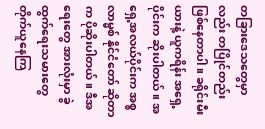တခြားဒေသတွေမှာလည်း တပြိုင်တည်း ဖြစ်နေတာပါ။ ခရိုင်းမီးယားနဲ့ ယူကရိန်း အရှေ့ပိုင်းက ဆိုးပါတယ်။ အရှေ့အလယ်ပိုင်းက အစ္စလာမ္မစ် နိုင်ငံတော် ဆိုတာက ပိုဆိုးပါတယ်။ ဒီအရေးတွေ အားလုံးမှာ ခွဲထွက်ရေးသမားတွေ တိုက်ယူနေကြ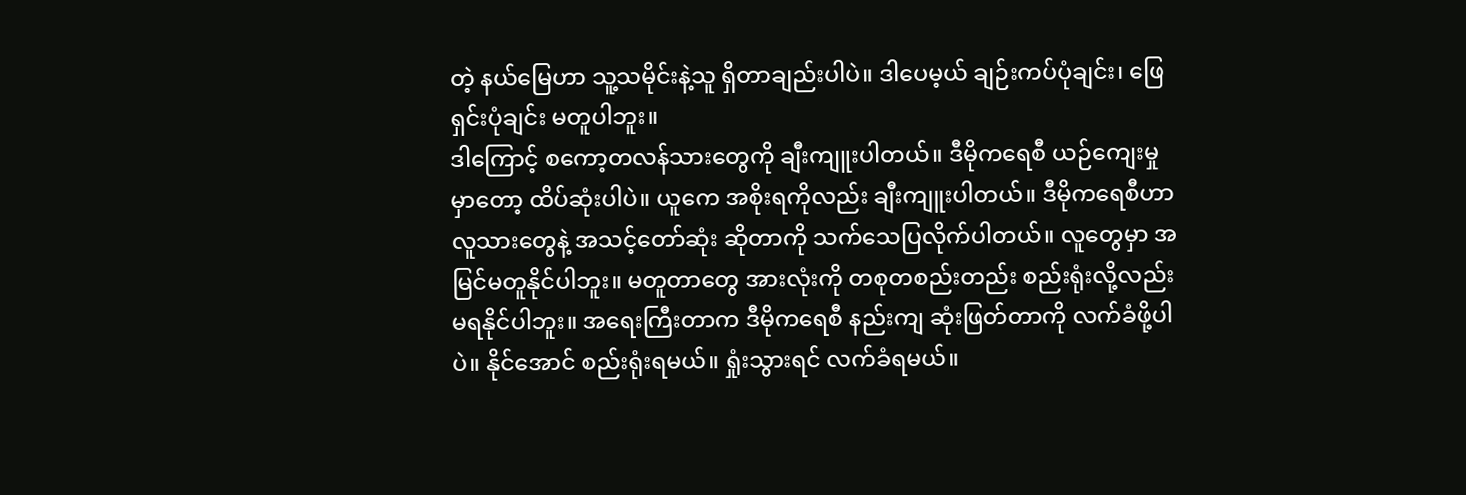တဲ့ နယ်မြေဟာ သူ့သမိုင်းနဲ့သူ ရှိတာချည်းပါပဲ။ ဒါပေမ့ယ် ချဉ်းကပ်ပုံချင်း၊ ဖြေရှင်းပုံချင်း မတူပါဘူး။
ဒါကြောင့် စကော့တလန်သားတွေကို ချီးကျူးပါတယ်။ ဒီမိုကရေစီ ယဉ်ကျေးမှုမှာတော့ ထိပ်ဆုံးပါပဲ။ ယူကေ အစိုးရကိုလည်း ချီးကျူးပါတယ်။ ဒီမိုကရေစီဟာ လူသားတွေနဲ့ အသင့်တော်ဆုံး ဆိုတာကို သက်သေပြလိုက်ပါတယ်။ လူတွေမှာ အမြင်မတူနိုင်ပါဘူး။ မတူတာတွေ အားလုံးကို တစုတစည်းတည်း စည်းရုံးလို့လည်း မရနိုင်ပါဘူး။ အရေးကြီးတာက ဒီမိုကရေစီ နည်းကျ ဆုံးဖြတ်တာကို လက်ခံဖို့ပါပဲ။ နိုင်အောင် စည်းရုံးရမယ်။ ရှုံးသွားရင် လက်ခံရမယ်။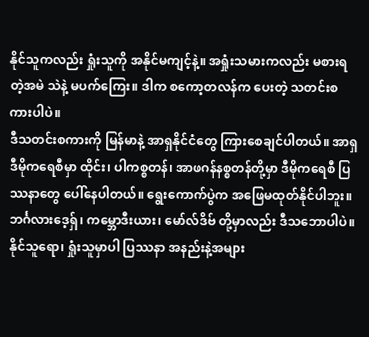နိုင်သူကလည်း ရှုံးသူကို အနိုင်မကျင့်နဲ့။ အရှုံးသမားကလည်း မစားရတဲ့အမဲ သဲနဲ့ မပက်ကြေး။ ဒါက စကော့တလန်က ပေးတဲ့ သတင်းစကားပါပဲ။
ဒီသတင်းစကားကို မြန်မာနဲ့ အာရှနိုင်ငံတွေ ကြားစေချင်ပါတယ်။ အာရှဒီမိုကရေစီမှာ ထိုင်း၊ ပါကစ္စတန်၊ အာဖဂန်နစ္စတန်တို့မှာ ဒီမိုကရေစီ ပြဿနာတွေ ပေါ်နေပါတယ်။ ရွေးကောက်ပွဲက အဖြေမထုတ်နိုင်ပါဘူး။ ဘင်္ဂလားဒေ့ရှ်၊ ကမ္ဘောဒီးယား၊ မော်လ်ဒိဗ် တို့မှာလည်း ဒီသဘောပါပဲ။ နိုင်သူရော၊ ရှုံးသူမှာပါ ပြဿနာ အနည်းနဲ့အများ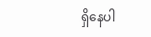ရှိနေပါ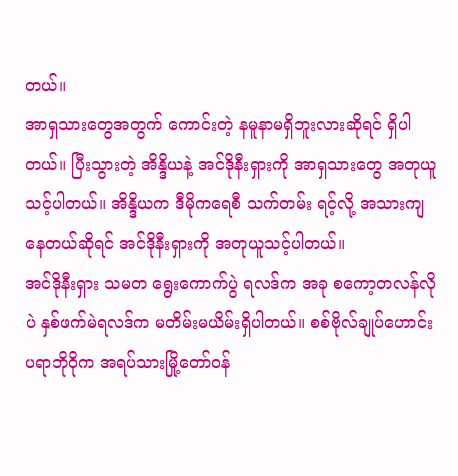တယ်။
အာရှသားတွေအတွက် ကောင်းတဲ့ နမူနာမရှိဘူးလားဆိုရင် ရှိပါတယ်။ ပြီးသွားတဲ့ အိန္ဒိယနဲ့ အင်ဒိုနီးရှားကို အာရှသားတွေ အတုယူသင့်ပါတယ်။ အိန္ဒိယက ဒီမိုကရေစီ သက်တမ်း ရင့်လို့ အသားကျနေတယ်ဆိုရင် အင်ဒိုနီးရှားကို အတုယူသင့်ပါတယ်။
အင်ဒိုနီးရှား သမတ ရွေးကောက်ပွဲ ရလဒ်က အခု စကော့တလန်လိုပဲ နှစ်ဖက်မဲရလဒ်က မတိမ်းမယိမ်းရှိပါတယ်။ စစ်ဗိုလ်ချုပ်ဟောင်း ပရာဘိုဝိုက အရပ်သားမြို့တော်ဝန်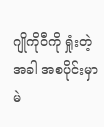ဂျိုကိုဝီကို ရှုံးတဲ့အခါ အစပိုင်းမှာ မဲ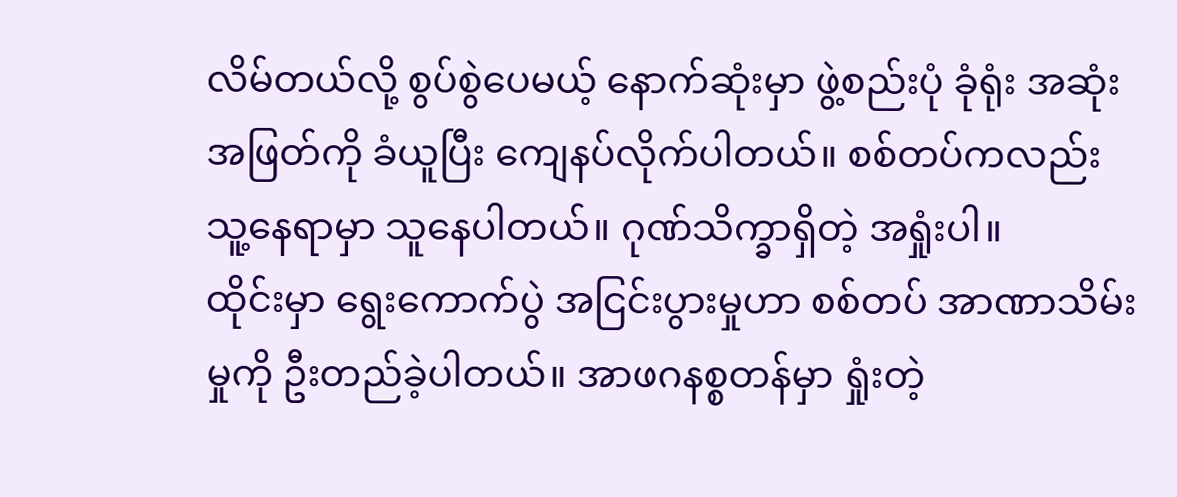လိမ်တယ်လို့ စွပ်စွဲပေမယ့် နောက်ဆုံးမှာ ဖွဲ့စည်းပုံ ခုံရုံး အဆုံးအဖြတ်ကို ခံယူပြီး ကျေနပ်လိုက်ပါတယ်။ စစ်တပ်ကလည်း သူ့နေရာမှာ သူနေပါတယ်။ ဂုဏ်သိက္ခာရှိတဲ့ အရှုံးပါ။
ထိုင်းမှာ ရွေးကောက်ပွဲ အငြင်းပွားမှုဟာ စစ်တပ် အာဏာသိမ်းမှုကို ဦးတည်ခဲ့ပါတယ်။ အာဖဂနစ္စတန်မှာ ရှုံးတဲ့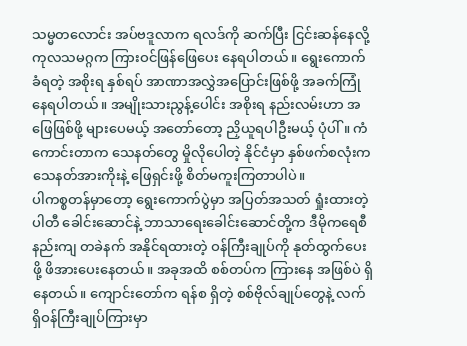သမ္မတလောင်း အပ်ဗဒူလာက ရလဒ်ကို ဆက်ပြီး ငြင်းဆန်နေလို့ ကုလသမဂ္ဂက ကြားဝင်ဖြန်ဖြေပေး နေရပါတယ်။ ရွေးကောက်ခံရတဲ့ အစိုးရ နှစ်ရပ် အာဏာအလွှဲအပြောင်းဖြစ်ဖို့ အခက်ကြုံနေရပါတယ်။ အမျိုးသားညွန့်ပေါင်း အစိုးရ နည်းလမ်းဟာ အဖြေဖြစ်ဖို့ များပေမယ့် အတော်တော့ ညှိယူရပါဦးမယ့် ပုံပါ်။ ကံကောင်းတာက သေနတ်တွေ မှိုလိုပေါတဲ့ နိုင်ငံမှာ နှစ်ဖက်စလုံးက သေနတ်အားကိုးနဲ့ ဖြေရှင်းဖို့ စိတ်မကူးကြတာပါပဲ။
ပါကစ္စတန်မှာတော့ ရွေးကောက်ပွဲမှာ အပြတ်အသတ် ရှုံးထားတဲ့ ပါတီ ခေါင်းဆောင်နဲ့ ဘာသာရေးခေါင်းဆောင်တို့က ဒီမိုကရေစီနည်းကျ တခဲနက် အနိုင်ရထားတဲ့ ဝန်ကြီးချုပ်ကို နုတ်ထွက်ပေးဖို့ ဖိအားပေးနေတယ်။ အခုအထိ စစ်တပ်က ကြားနေ အဖြစ်ပဲ ရှိနေတယ်။ ကျောင်းတော်က ရန်စ ရှိတဲ့ စစ်ဗိုလ်ချုပ်တွေနဲ့ လက်ရှိဝန်ကြီးချုပ်ကြားမှာ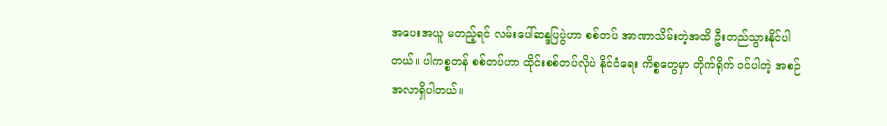အပေးအယူ မတည့်ရင် လမ်းပေါ်ဆန္ဒပြပွဲဟာ စစ်တပ် အာဏာသိမ်းတဲ့အထိ ဦးတည်သွားနိုင်ပါတယ်။ ပါကစ္စတန် စစ်တပ်ဟာ ထိုင်းစစ်တပ်လိုပဲ နိုင်ငံရေး ကိစ္စတွေမှာ တိုက်ရိုက် ဝင်ပါတဲ့ အစဉ်အလာရှိပါတယ်။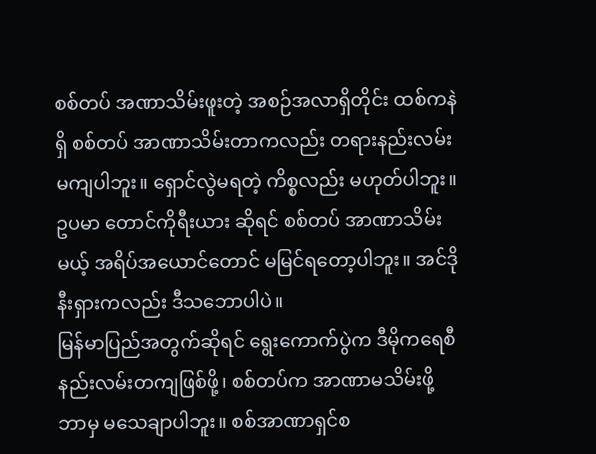စစ်တပ် အဏာသိမ်းဖူးတဲ့ အစဉ်အလာရှိတိုင်း ထစ်ကနဲရှိ စစ်တပ် အာဏာသိမ်းတာကလည်း တရားနည်းလမ်းမကျပါဘူး။ ရှောင်လွဲမရတဲ့ ကိစ္စလည်း မဟုတ်ပါဘူး။ ဥပမာ တောင်ကိုရီးယား ဆိုရင် စစ်တပ် အာဏာသိမ်းမယ့် အရိပ်အယောင်တောင် မမြင်ရတော့ပါဘူး။ အင်ဒိုနီးရှားကလည်း ဒီသဘောပါပဲ။
မြန်မာပြည်အတွက်ဆိုရင် ရွေးကောက်ပွဲက ဒီမိုကရေစီနည်းလမ်းတကျဖြစ်ဖို့၊ စစ်တပ်က အာဏာမသိမ်းဖို့ ဘာမှ မသေချာပါဘူး။ စစ်အာဏာရှင်စ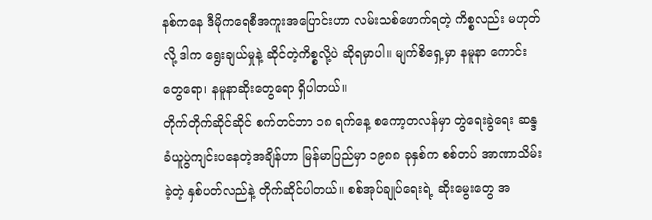နစ်ကနေ ဒီမိုကရေစီအကူးအပြောင်းဟာ လမ်းသစ်ဖောက်ရတဲ့ ကိစ္စလည်း မဟုတ်လို့ ဒါက ရွေးချယ်မှုနဲ့ ဆိုင်တဲ့ကိစ္စလို့ပဲ ဆိုရမှာပါ။ မျက်စိရှေ့မှာ နမူနာ ကောင်းတွေရော၊ နမူနာဆိုးတွေရော ရှိပါတယ်။
တိုက်တိုက်ဆိုင်ဆိုင် စက်တင်ဘာ ၁၈ ရက်နေ့ စကော့တလန်မှာ တွဲရေးခွဲရေး ဆန္ဒခံယူပွဲကျင်းပနေတဲ့အချိန်ဟာ မြန်မာပြည်မှာ ၁၉၈၈ ခုနှစ်က စစ်တပ် အာဏာသိမ်းခဲ့တဲ့ နှစ်ပတ်လည်နဲ့ တိုက်ဆိုင်ပါတယ်။ စစ်အုပ်ချုပ်ရေးရဲ့ ဆိုးမွေးတွေ အ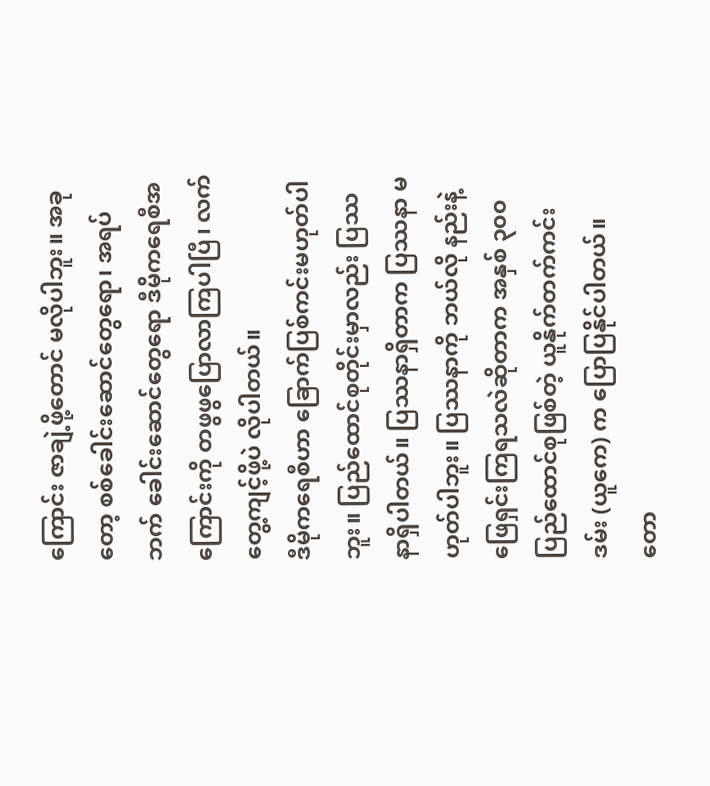ကြောင်း ဇာချဲ့ဖို့တောင် မလိုပါဘူး။ အခုတော့ စစ်ခေါင်းဆောင်တွေရော၊ အရပ်ဘက် ခေါင်းဆောင်တွေရော ဒီမိုကရေစီအကြောင်းကို တဖွဖွပြောလာကြပါပြီ၊ လက်တွေ့ကျင့်ဖို့ပဲ လိုပါတယ်။
ဒီမိုကရေစီဟာ ခြောက်ပြစ်ကင်းမဟုတ်ပါဘူး။ ပြည်ထောင်စုတိုင်းမှာလည်း ပြဿနာရှိပါတယ်။ ပြဿနာရှိတာက ပြဿနာ မဟုတ်ပါဘူး။ ပြဿနာကို ဘယ်လို နည်းနဲ့ ဖြေရှင်းကြရသလဲဆိုတာက အနှစ် ၃၀၀ ပြည်ထောင်စုဖြစ်တဲ့ ယူနိုက်တက်ကင်းဒမ်း (ယူကေ) က ပြောပြနိုင်ပါတယ်။ တော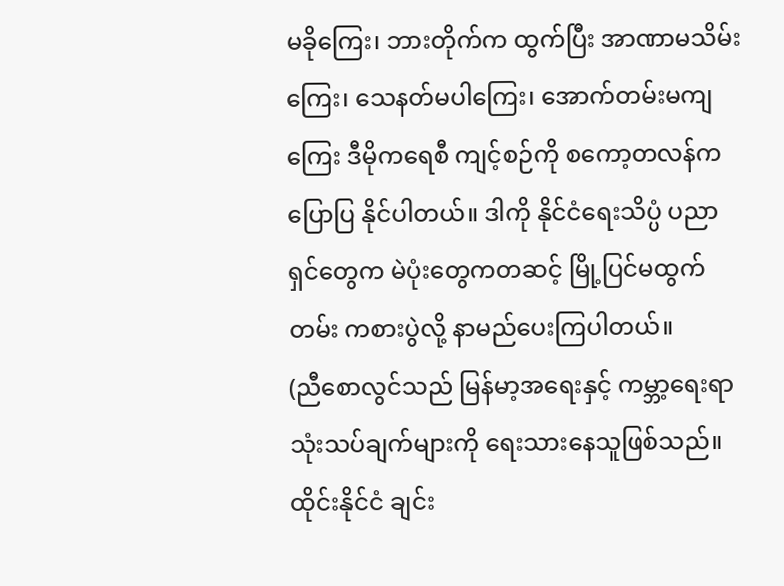မခိုကြေး၊ ဘားတိုက်က ထွက်ပြီး အာဏာမသိမ်းကြေး၊ သေနတ်မပါကြေး၊ အောက်တမ်းမကျကြေး ဒီမိုကရေစီ ကျင့်စဉ်ကို စကော့တလန်က ပြောပြ နိုင်ပါတယ်။ ဒါကို နိုင်ငံရေးသိပ္ပံ ပညာရှင်တွေက မဲပုံးတွေကတဆင့် မြို့ပြင်မထွက်တမ်း ကစားပွဲလို့ နာမည်ပေးကြပါတယ်။
(ညီစောလွင်သည် မြန်မာ့အရေးနှင့် ကမ္ဘာ့ရေးရာ သုံးသပ်ချက်များကို ရေးသားနေသူဖြစ်သည်။ ထိုင်းနိုင်ငံ ချင်း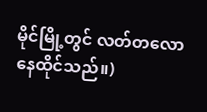မိုင်မြို့တွင် လတ်တလော နေထိုင်သည်။)